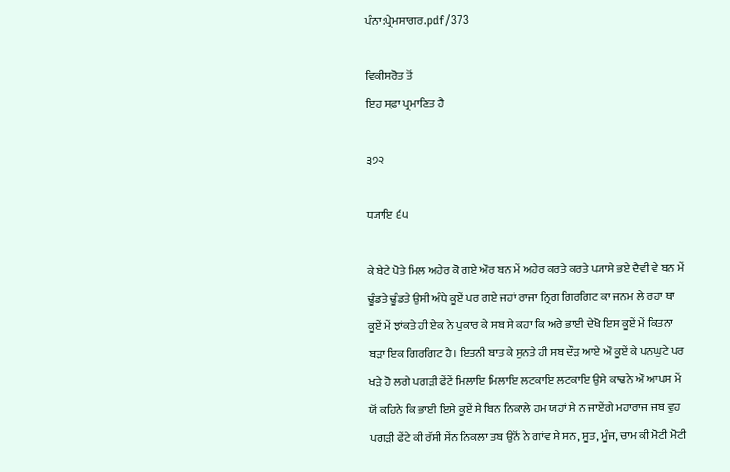ਪੰਨਾ:ਪ੍ਰੇਮਸਾਗਰ.pdf/373

ਵਿਕੀਸਰੋਤ ਤੋਂ
ਇਹ ਸਫ਼ਾ ਪ੍ਰਮਾਣਿਤ ਹੈ

੩੭੨

ਧ੍ਯਾਇ ੬੫

ਕੇ ਬੇਟੇ ਪੋਤੇ ਮਿਲ ਅਹੇਰ ਕੋ ਗਏ ਔਰ ਬਨ ਮੇਂ ਅਹੇਰ ਕਰਤੇ ਕਰਤੇ ਪ੍ਯਾਸੇ ਭਏ ਦੈਵੀ ਵੇ ਬਨ ਮੇਂ ਢੂੰਡਤੇ ਢੂੰਡਤੇ ਉਸੀ ਅੰਧੇ ਕੂਏਂ ਪਰ ਗਏ ਜਹਾਂ ਰਾਜਾ ਨ੍ਰਿਗ ਗਿਰਗਿਟ ਕਾ ਜਨਮ ਲੇ ਰਹਾ ਥਾ ਕੂਏਂ ਮੇਂ ਝਾਂਕਤੇ ਹੀ ਏਕ ਨੇ ਪੁਕਾਰ ਕੇ ਸਬ ਸੇ ਕਹਾ ਕਿ ਅਰੇ ਭਾਈ ਦੇਖੋ ਇਸ ਕੂਏਂ ਮੇਂ ਕਿਤਨਾ ਬੜਾ ਇਕ ਗਿਰਗਿਟ ਹੈ। ਇਤਨੀ ਬਾਤ ਕੇ ਸੁਨਤੇ ਹੀ ਸਬ ਦੌੜ ਆਏ ਔ ਕੂਏਂ ਕੇ ਪਨਘੁਟੇ ਪਰ ਖੜੇ ਹੋ ਲਗੇ ਪਗੜੀ ਫੇਂਟੇਂ ਮਿਲਾਇ ਮਿਲਾਇ ਲਟਕਾਇ ਲਟਕਾਇ ਉਸੇ ਕਾਢਨੇ ਔ ਆਪਸ ਮੇਂ ਯੋਂ ਕਹਿਨੇ ਕਿ ਭਾਈ ਇਸੇ ਕੂਏਂ ਸੇ ਬਿਨ ਨਿਕਾਲੇ ਹਮ ਯਹਾਂ ਸੇ ਨ ਜਾਏਂਗੇ ਮਹਾਰਾਜ ਜਬ ਵੁਹ ਪਗੜੀ ਫੇਂਟੇ ਕੀ ਰੱਸੀ ਸੇਂਨ ਨਿਕਲਾ ਤਬ ਉਨੋਂ ਨੇ ਗਾਂਵ ਸੇ ਸਨ, ਸੂਤ, ਮੂੰਜ, ਚਾਮ ਕੀ ਮੋਟੀ ਮੋਟੀ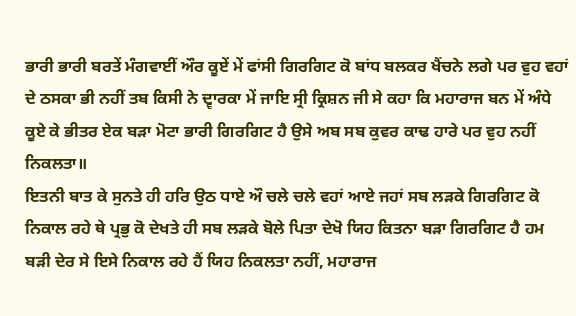ਭਾਰੀ ਭਾਰੀ ਬਰਤੇਂ ਮੰਗਵਾਈਂ ਔਰ ਕੂਏਂ ਮੇਂ ਫਾਂਸੀ ਗਿਰਗਿਟ ਕੋ ਬਾਂਧ ਬਲਕਰ ਖੈਂਚਨੇ ਲਗੇ ਪਰ ਵੁਹ ਵਹਾਂ ਦੇ ਠਸਕਾ ਭੀ ਨਹੀਂ ਤਬ ਕਿਸੀ ਨੇ ਦ੍ਵਾਰਕਾ ਮੇਂ ਜਾਇ ਸ੍ਰੀ ਕ੍ਰਿਸ਼ਨ ਜੀ ਸੇ ਕਹਾ ਕਿ ਮਹਾਰਾਜ ਬਨ ਮੇਂ ਅੰਧੇ ਕੂਏ ਕੇ ਭੀਤਰ ਏਕ ਬੜਾ ਮੋਟਾ ਭਾਰੀ ਗਿਰਗਿਟ ਹੈ ਉਸੇ ਅਬ ਸਬ ਕੁਵਰ ਕਾਢ ਹਾਰੇ ਪਰ ਵੁਹ ਨਹੀਂ ਨਿਕਲਤਾ॥
ਇਤਨੀ ਬਾਤ ਕੇ ਸੁਨਤੇ ਹੀ ਹਰਿ ਉਠ ਧਾਏ ਔ ਚਲੇ ਚਲੇ ਵਹਾਂ ਆਏ ਜਹਾਂ ਸਬ ਲੜਕੇ ਗਿਰਗਿਟ ਕੋ ਨਿਕਾਲ ਰਹੇ ਥੇ ਪ੍ਰਭੁ ਕੋ ਦੇਖਤੇ ਹੀ ਸਬ ਲੜਕੇ ਬੋਲੇ ਪਿਤਾ ਦੇਖੋ ਯਿਹ ਕਿਤਨਾ ਬੜਾ ਗਿਰਗਿਟ ਹੈ ਹਮ ਬੜੀ ਦੇਰ ਸੇ ਇਸੇ ਨਿਕਾਲ ਰਹੇ ਹੈਂ ਯਿਹ ਨਿਕਲਤਾ ਨਹੀਂ, ਮਹਾਰਾਜ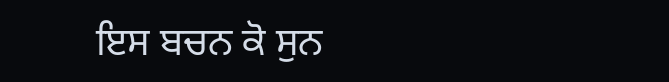ਇਸ ਬਚਨ ਕੋ ਸੁਨ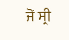ਜੋਂ ਸ੍ਰੀ